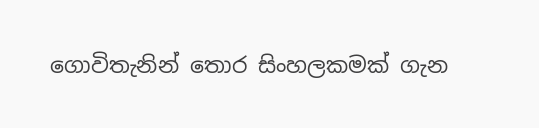ගොවිතැනින් තොර සිංහලකමක් ගැන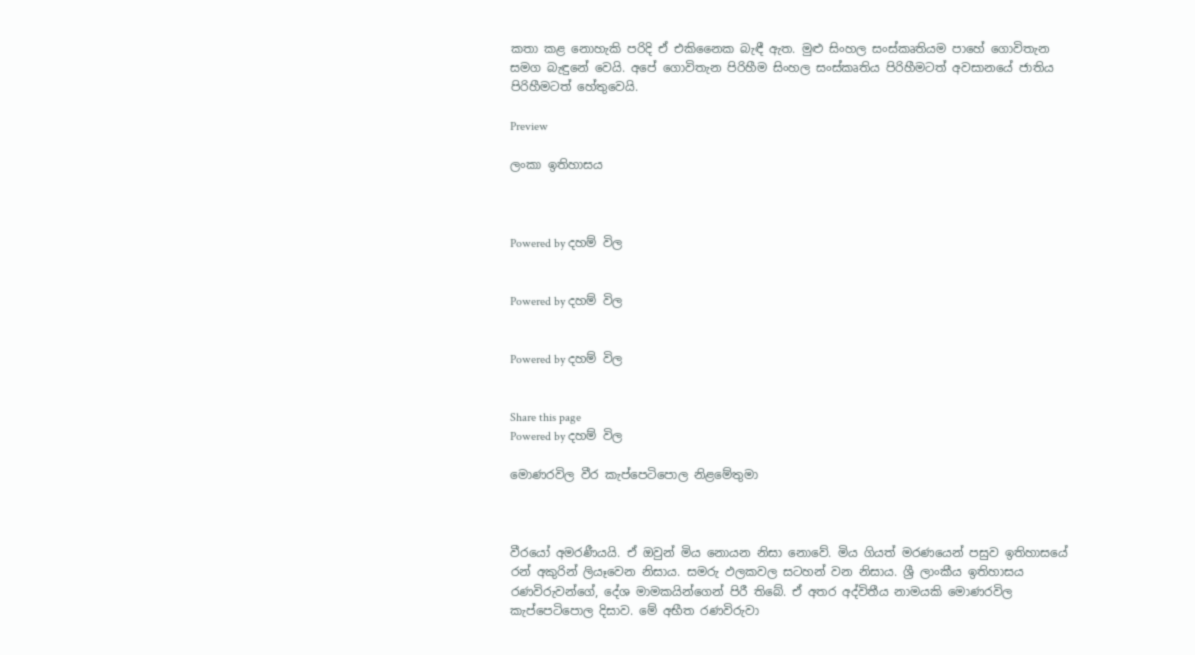කතා කළ නොහැකි පරිදි ඒ එකිනෛක බැඳී ඇත. මුළු සිංහල සංස්කෘතියම පාහේ ගොවිතැන සමග බැඳුනේ වෙයි. අපේ ගොවිතැන පිරිහීම සිංහල සංස්කෘතිය පිරිහීමටත් අවසානයේ ජාතිය පිරිහීමටත් හේතුවෙයි.

Preview

ලංකා ඉතිහාසය



Powered by දහම් විල


Powered by දහම් විල


Powered by දහම් විල


Share this page
Powered by දහම් විල

මොණරවිල වීර කැප්පෙටිපොල නිළමේතුමා



වීරයෝ අමරණීයයි. ඒ ඔවුන් මිය නොයන නිසා නොවේ. මිය ගියත් මරණයෙන් පසුව ඉතිහාසයේ රන් අකුරින් ලියෑවෙන නිසාය. සමරු ඵලකවල සටහන් වන නිසාය. ශ්‍රී ලාංකීය ඉතිහාසය රණවිරුවන්ගේ, දේශ මාමකයින්ගෙන් පිරී තිබේ. ඒ අතර අද්විතීය නාමයකි මොණරවිල කැප්පෙටිපොල දිසාව. මේ අභීත රණවිරුවා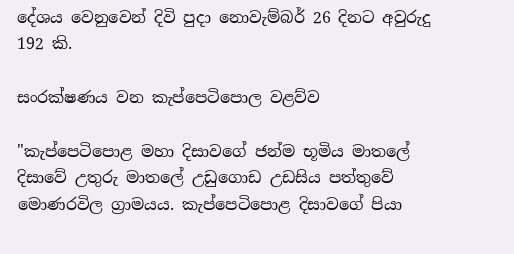දේශය වෙනුවෙන් දිවි පුදා නොවැම්බර් 26 දිනට අවුරුදු 192 කි.

සංරක්ෂණය වන කැප්පෙටිපොල වළව්ව

"කැප්පෙටිපොළ මහා දිසාවගේ ජන්ම භූමිය මාතලේ දිසාවේ උතුරු මාතලේ උඩුගොඩ උඩසිය පත්තුවේ මොණරවිල ග්‍රාමයය. කැප්පෙටිපොළ දිසාවගේ පියා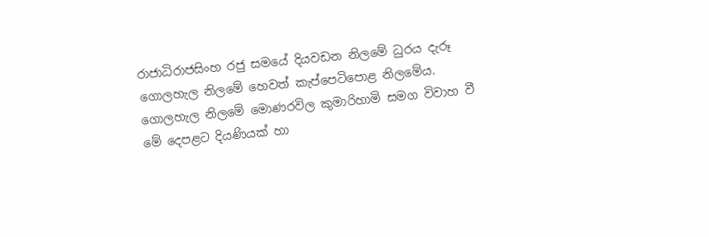රාජාධිරාජසිංහ රජු සමයේ දියවඩන නිලමේ ධුරය දැරූ ගොලහැල නිලමේ හෙවත් කැප්පෙටිපොළ නිලමේය. ගොලහැල නිලමේ මොණරවිල කුමාරිහාමි සමග විවාහ වී මේ දෙපළට දියණියක් හා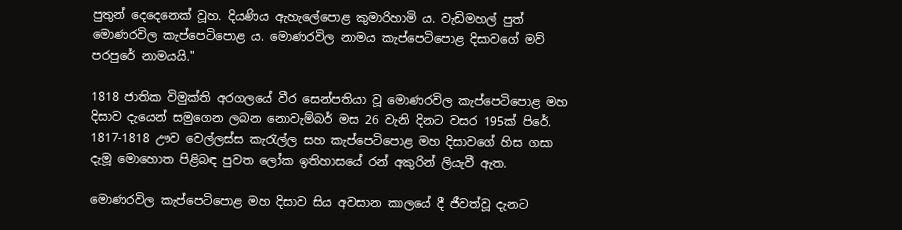පුතුන් දෙදෙනෙක් වූහ. දියණිය ඇහැලේපොළ කුමාරිහාමි ය. වැඩිමහල් පුත් මොණරවිල කැප්පෙටිපොළ ය. මොණරවිල නාමය කැප්පෙටිපොළ දිසාවගේ මව් පරපුරේ නාමයයි."

1818 ජාතික විමුක්ති අරගලයේ වීර සෙන්පතියා වූ මොණරවිල කැප්පෙටිපොළ මහ දිසාව දැයෙන් සමුගෙන ලබන නොවැම්බර් මස 26 වැනි දිනට වසර 195ක් පිරේ. 1817-1818 ඌව වෙල්ලස්ස කැරැල්ල සහ කැප්පෙටිපොළ මහ දිසාවගේ හිස ගසා දැමූ මොහොත පිළිබඳ පුවත ලෝක ඉතිහාසයේ රන් අකුරින් ලියැවී ඇත.

මොණරවිල කැප්පෙටිපොළ මහ දිසාව සිය අවසාන කාලයේ දී ජීවත්වූ දැනට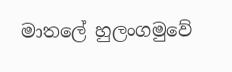මාතලේ හුලංගමුවේ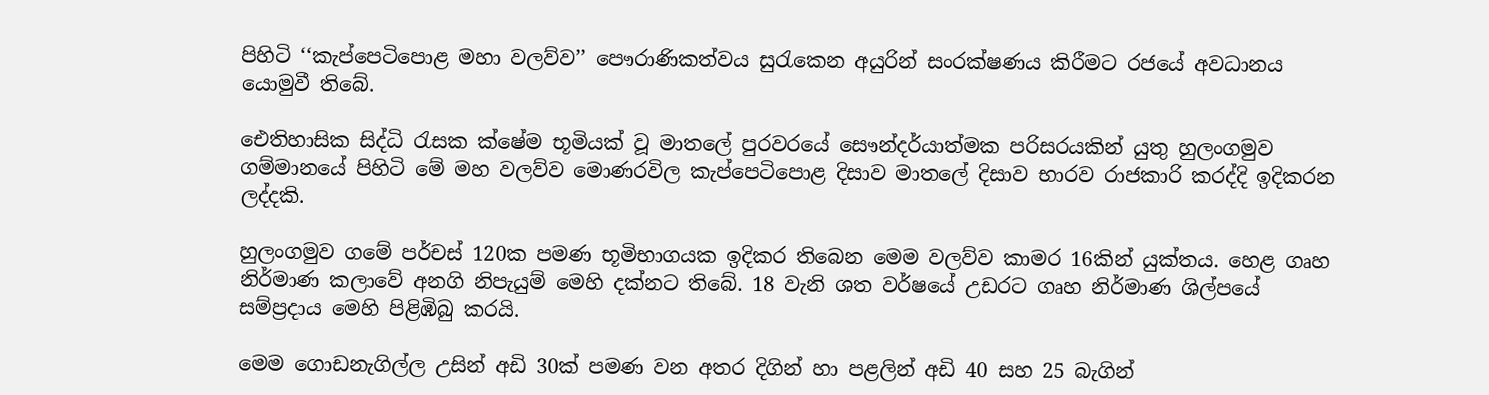පිහිටි ‘‘කැප්පෙටිපොළ මහා වලව්ව’’ පෞරාණිකත්වය සුරැකෙන අයුරින් සංරක්ෂණය කිරීමට රජයේ අවධානය යොමුවී තිබේ.

ඓතිහාසික සිද්ධි රැසක ක්ෂේම භූමියක් වූ මාතලේ පුරවරයේ සෞන්දර්යාත්මක පරිසරයකින් යුතු හුලංගමුව ගම්මානයේ පිහිටි මේ මහ වලව්ව මොණරවිල කැප්පෙටිපොළ දිසාව මාතලේ දිසාව භාරව රාජකාරි කරද්දි ඉදිකරන ලද්දකි.

හුලංගමුව ගමේ පර්චස් 120ක පමණ භූමිභාගයක ඉදිකර තිබෙන මෙම වලව්ව කාමර 16කින් යුක්තය. හෙළ ගෘහ නිර්මාණ කලාවේ අනගි නිපැයුම් මෙහි දක්නට තිබේ. 18 වැනි ශත වර්ෂයේ උඩරට ගෘහ නිර්මාණ ශිල්පයේ සම්ප්‍රදාය මෙහි පිළිඹිබු කරයි.

මෙම ගොඩනැගිල්ල උසින් අඩි 30ක් පමණ වන අතර දිගින් හා පළලින් අඩි 40 සහ 25 බැගින්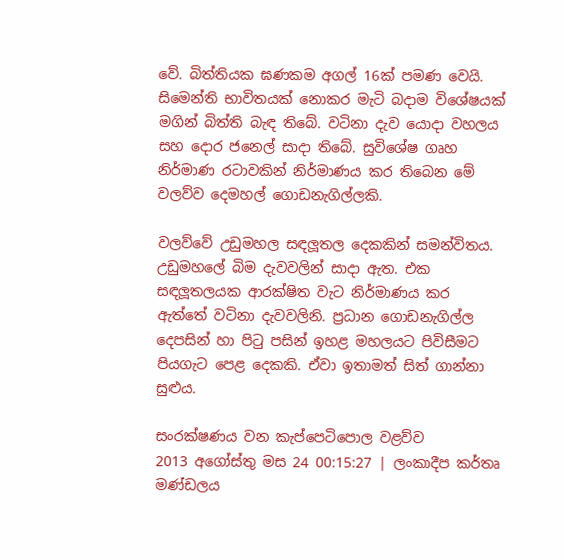වේ. බිත්තියක ඝණකම අගල් 16ක් පමණ වෙයි. සිමෙන්ති භාවිතයක් නොකර මැටි බදාම විශේෂයක් මගින් බිත්ති බැඳ තිබේ. වටිනා දැව යොදා වහලය සහ දොර ජනෙල් සාදා තිබේ. සුවිශේෂ ගෘහ නිර්මාණ රටාවකින් නිර්මාණය කර තිබෙන මේ වලව්ව දෙමහල් ගොඩනැගිල්ලකි.

වලව්වේ උඩුමහල සඳලූතල දෙකකින් සමන්විතය. උඩුමහලේ බිම දැවවලින් සාදා ඇත. එක සඳලූතලයක ආරක්ෂිත වැට නිර්මාණය කර ඇත්තේ වටිනා දැවවලිනි. ප්‍රධාන ගොඩනැගිල්ල දෙපසින් හා පිටු පසින් ඉහළ මහලයට පිවිසීමට පියගැට පෙළ දෙකකි. ඒවා ඉතාමත් සිත් ගාන්නා සුළුය.

සංරක්ෂණය වන කැප්පෙටිපොල වළව්ව
2013 අගෝස්තු මස 24 00:15:27 | ලංකාදීප කර්තෘ මණ්ඩලය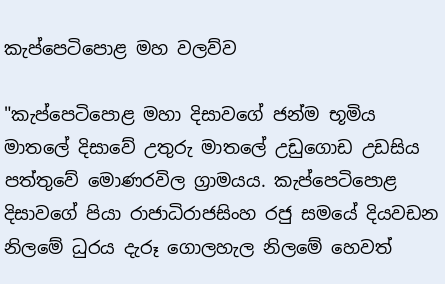කැප්පෙටිපොළ මහ වලව්ව

"කැප්පෙටිපොළ මහා දිසාවගේ ජන්ම භූමිය මාතලේ දිසාවේ උතුරු මාතලේ උඩුගොඩ උඩසිය පත්තුවේ මොණරවිල ග්‍රාමයය. කැප්පෙටිපොළ දිසාවගේ පියා රාජාධිරාජසිංහ රජු සමයේ දියවඩන නිලමේ ධුරය දැරූ ගොලහැල නිලමේ හෙවත්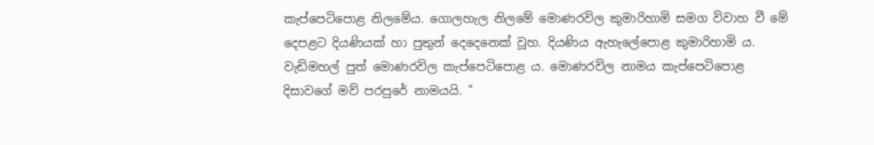කැප්පෙටිපොළ නිලමේය. ගොලහැල නිලමේ මොණරවිල කුමාරිහාමි සමග විවාහ වී මේ දෙපළට දියණියක් හා පුතුන් දෙදෙනෙක් වූහ. දියණිය ඇහැලේපොළ කුමාරිහාමි ය. වැඩිමහල් පුත් මොණරවිල කැප්පෙටිපොළ ය. මොණරවිල නාමය කැප්පෙටිපොළ දිසාවගේ මව් පරපුරේ නාමයයි. "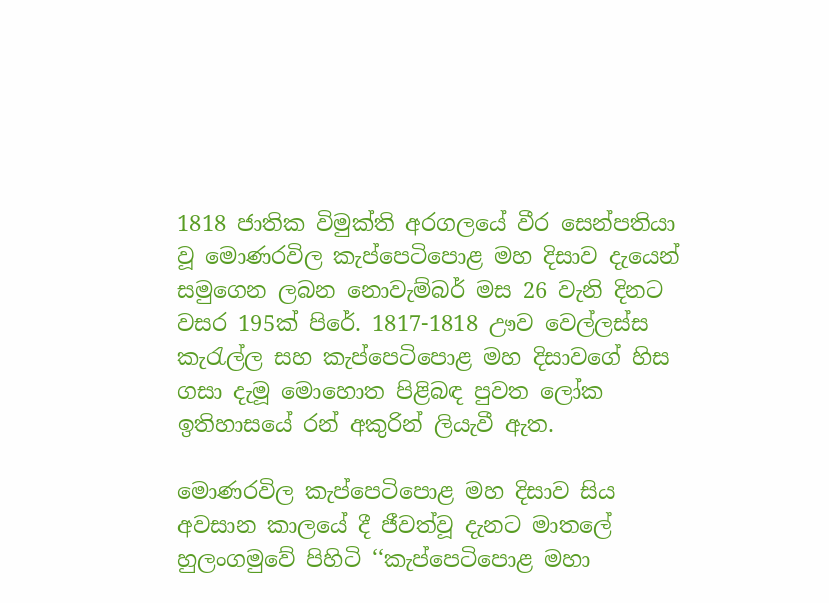1818 ජාතික විමුක්ති අරගලයේ වීර සෙන්පතියා වූ මොණරවිල කැප්පෙටිපොළ මහ දිසාව දැයෙන් සමුගෙන ලබන නොවැම්බර් මස 26 වැනි දිනට වසර 195ක් පිරේ. 1817-1818 ඌව වෙල්ලස්ස කැරැල්ල සහ කැප්පෙටිපොළ මහ දිසාවගේ හිස ගසා දැමූ මොහොත පිළිබඳ පුවත ලෝක ඉතිහාසයේ රන් අකුරින් ලියැවී ඇත.

මොණරවිල කැප්පෙටිපොළ මහ දිසාව සිය අවසාන කාලයේ දී ජීවත්වූ දැනට මාතලේ හුලංගමුවේ පිහිටි ‘‘කැප්පෙටිපොළ මහා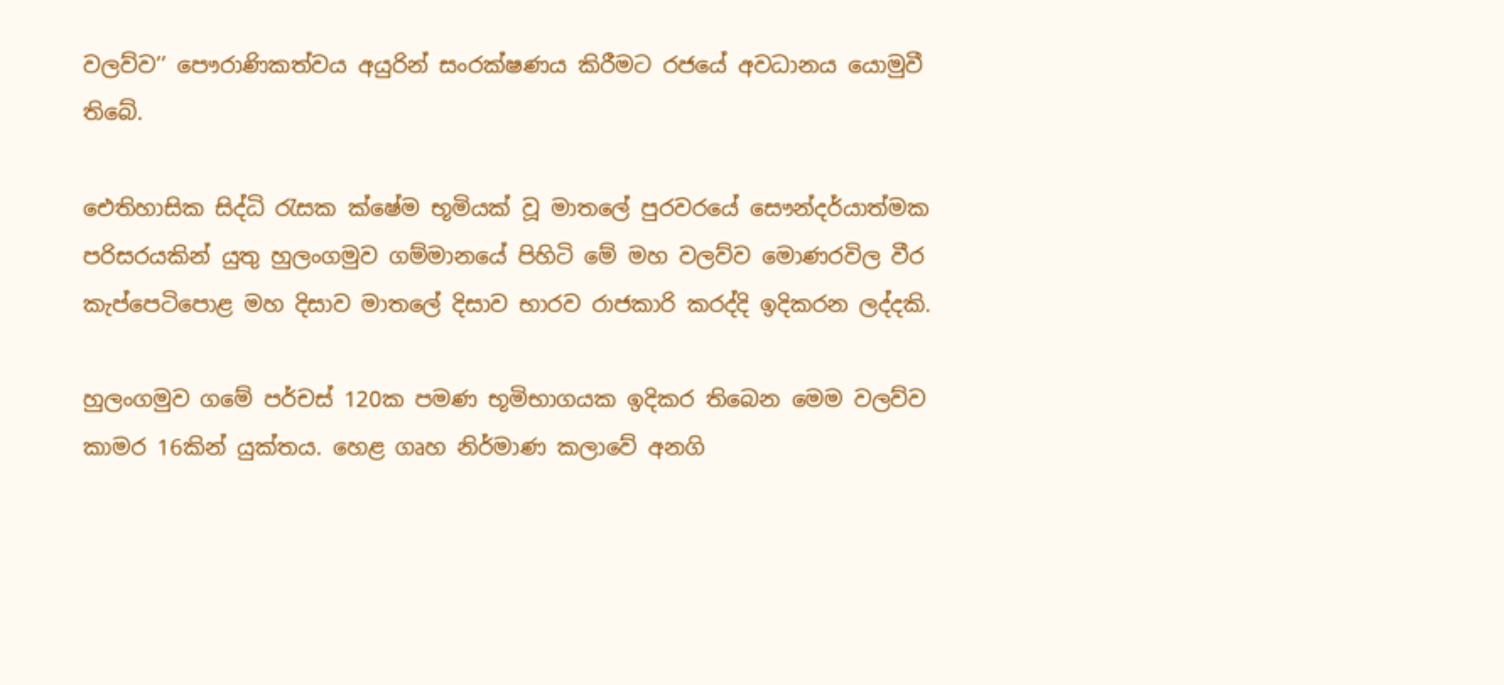වලව්ව’’ පෞරාණිකත්වය අයුරින් සංරක්ෂණය කිරීමට රජයේ අවධානය යොමුවී තිබේ.

ඓතිහාසික සිද්ධි රැසක ක්ෂේම භූමියක් වූ මාතලේ පුරවරයේ සෞන්දර්යාත්මක පරිසරයකින් යුතු හුලංගමුව ගම්මානයේ පිහිටි මේ මහ වලව්ව මොණරවිල වීර කැප්පෙටිපොළ මහ දිසාව මාතලේ දිසාව භාරව රාජකාරි කරද්දි ඉදිකරන ලද්දකි.

හුලංගමුව ගමේ පර්චස් 120ක පමණ භූමිභාගයක ඉදිකර තිබෙන මෙම වලව්ව කාමර 16කින් යුක්තය. හෙළ ගෘහ නිර්මාණ කලාවේ අනගි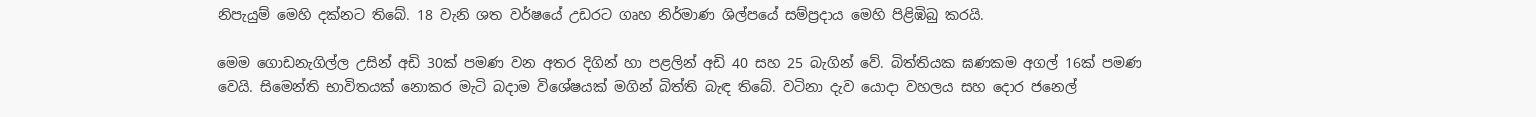නිපැයුම් මෙහි දක්නට තිබේ. 18 වැනි ශත වර්ෂයේ උඩරට ගෘහ නිර්මාණ ශිල්පයේ සම්ප්‍රදාය මෙහි පිළිඹිබු කරයි.

මෙම ගොඩනැගිල්ල උසින් අඩි 30ක් පමණ වන අතර දිගින් හා පළලින් අඩි 40 සහ 25 බැගින් වේ. බිත්තියක ඝණකම අගල් 16ක් පමණ වෙයි. සිමෙන්ති භාවිතයක් නොකර මැටි බදාම විශේෂයක් මගින් බිත්ති බැඳ තිබේ. වටිනා දැව යොදා වහලය සහ දොර ජනෙල්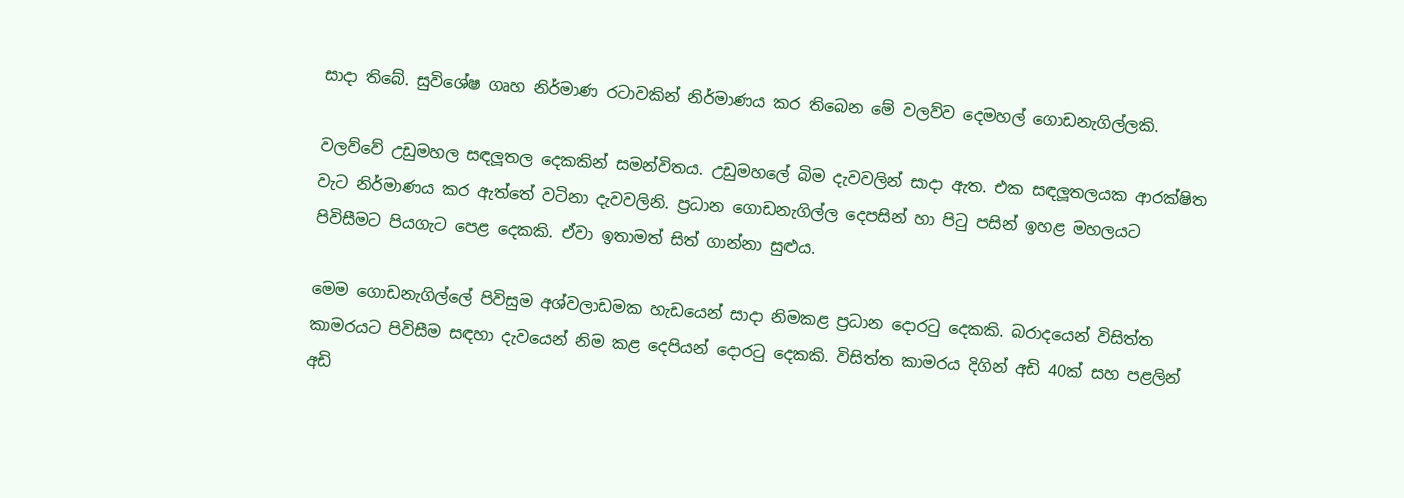සාදා තිබේ. සුවිශේෂ ගෘහ නිර්මාණ රටාවකින් නිර්මාණය කර තිබෙන මේ වලව්ව දෙමහල් ගොඩනැගිල්ලකි.

වලව්වේ උඩුමහල සඳලූතල දෙකකින් සමන්විතය. උඩුමහලේ බිම දැවවලින් සාදා ඇත. එක සඳලූතලයක ආරක්ෂිත වැට නිර්මාණය කර ඇත්තේ වටිනා දැවවලිනි. ප්‍රධාන ගොඩනැගිල්ල දෙපසින් හා පිටු පසින් ඉහළ මහලයට පිවිසීමට පියගැට පෙළ දෙකකි. ඒවා ඉතාමත් සිත් ගාන්නා සුළුය.

මෙම ගොඩනැගිල්ලේ පිවිසුම අශ්වලාඩමක හැඩයෙන් සාදා නිමකළ ප්‍රධාන දොරටු දෙකකි. බරාදයෙන් විසිත්ත කාමරයට පිවිසීම සඳහා දැවයෙන් නිම කළ දෙපියන් දොරටු දෙකකි. විසිත්ත කාමරය දිගින් අඩි 40ක් සහ පළලින් අඩි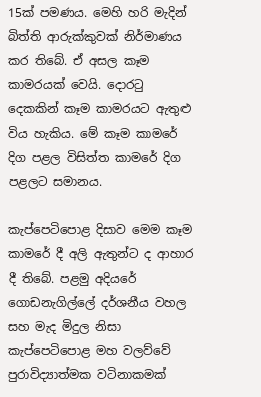15ක් පමණය. මෙහි හරි මැදින් බිත්ති ආරුක්කුවක් නිර්මාණය කර තිබේ. ඒ අසල කෑම කාමරයක් වෙයි. දොරටු දෙකකින් කෑම කාමරයට ඇතුළු විය හැකිය. මේ කෑම කාමරේ දිග පළල විසිත්ත කාමරේ දිග පළලට සමානය.

කැප්පෙටිපොළ දිසාව මෙම කෑම කාමරේ දී අලි ඇතුන්ට ද ආහාර දී තිබේ. පළමු අදියරේ ගොඩනැගිල්ලේ දර්ශනීය වහල සහ මැද මිදුල නිසා කැප්පෙටිපොළ මහ වලව්වේ පුරාවිද්‍යාත්මක වටිනාකමක්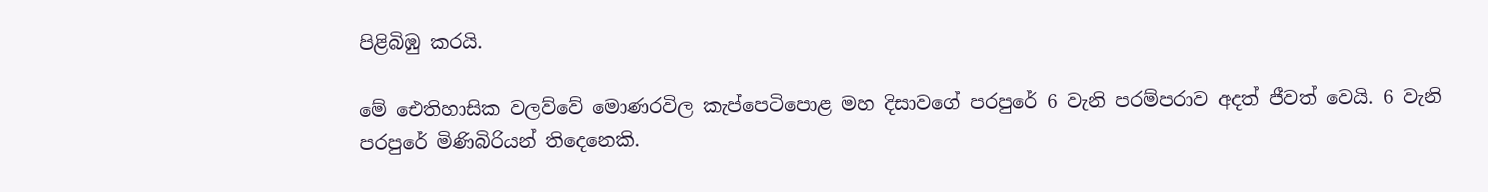පිළිබිඹු කරයි.

මේ ඓතිහාසික වලව්වේ මොණරවිල කැප්පෙටිපොළ මහ දිසාවගේ පරපුරේ 6 වැනි පරම්පරාව අදත් ජීවත් වෙයි. 6 වැනි පරපුරේ මිණිබිරියන් තිදෙනෙකි.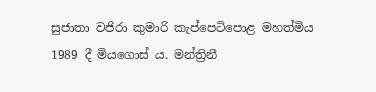සුජාතා වජිරා කුමාරි කැප්පෙටිපොළ මහත්මිය 1989 දී මියගොස් ය. මන්ත්‍රිනී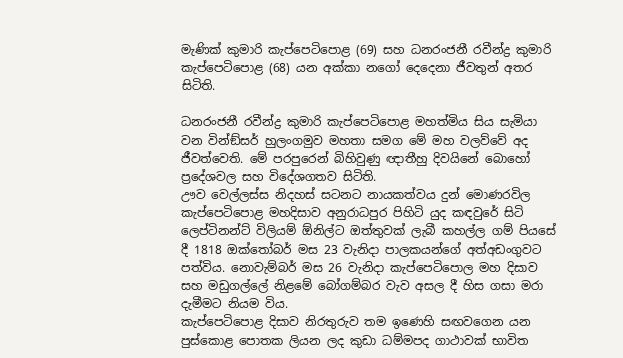මැණික් කුමාරි කැප්පෙටිපොළ (69) සහ ධනරංජනී රවීන්ද්‍ර කුමාරි කැප්පෙටිපොළ (68) යන අක්කා නගෝ දෙදෙනා ජීවතුන් අතර සිටිති.

ධනරංජනී රවීන්ද්‍ර කුමාරි කැප්පෙටිපොළ මහත්මිය සිය සැමියා වන වින්ඞ්සර් හුලංගමුව මහතා සමග මේ මහ වලව්වේ අද ජීවත්වෙති. මේ පරපුරෙන් බිහිවුණු ඥාතීහු දිවයිනේ බොහෝ ප්‍රදේශවල සහ විදේශගතව සිටිති.
ඌව වෙල්ලස්ස නිදහස් සටනට නායකත්වය දුන් මොණරවිල කැප්පෙටිපොළ මහදිසාව අනුරාධපුර පිහිටි යුද කඳවුරේ සිටි ලෙප්ටිනන්ට් විලියම් ඕනිල්ට ඔත්තුවක් ලැබී කහල්ල ගම් පියසේ දී 1818 ඔක්තෝබර් මස 23 වැනිදා පාලකයන්ගේ අත්අඩංගුවට පත්විය. නොවැම්බර් මස 26 වැනිදා කැප්පෙටිපොල මහ දිසාව සහ මඩුගල්ලේ නිළමේ බෝගම්බර වැව අසල දී හිස ගසා මරා දැමීමට නියම විය.
කැප්පෙටිපොළ දිසාව නිරතුරුව තම ඉණෙහි සඟවගෙන යන පුස්කොළ පොතක ලියන ලද කුඩා ධම්මපද ගාථාවක් භාවිත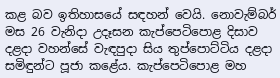කළ බව ඉතිහාසයේ සඳහන් වෙයි. නොවැම්බර් මස 26 වැනිදා උදෑසන කැප්පෙටිපොළ දිසාව දළදා වහන්සේ වැඳපුදා සිය තුප්පොට්ටිය දළදා සමිඳුන්ට පූජා කළේය. කැප්පෙටිපොළ මහ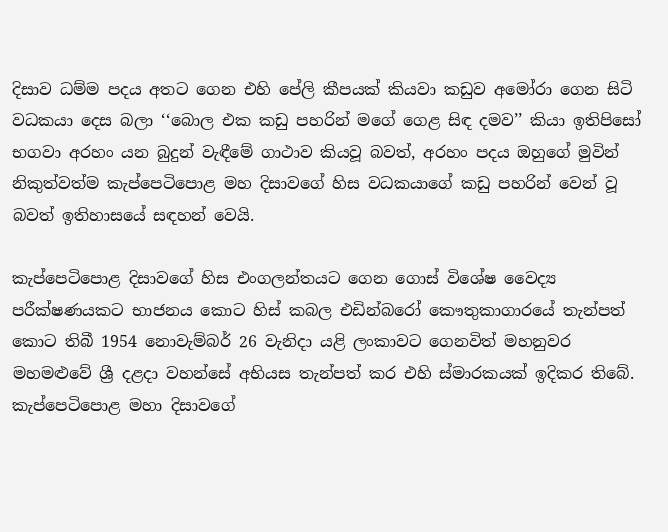දිසාව ධම්ම පදය අතට ගෙන එහි පේලි කීපයක් කියවා කඩුව අමෝරා ගෙන සිටි වධකයා දෙස බලා ‘‘බොල එක කඩු පහරින් මගේ ගෙළ සිඳ දමව’’ කියා ඉතිපිසෝ භගවා අරහං යන බුදුන් වැඳීමේ ගාථාව කියවූ බවත්, අරහං පදය ඔහුගේ මුවින් නිකුත්වත්ම කැප්පෙටිපොළ මහ දිසාවගේ හිස වධකයාගේ කඩු පහරින් වෙන් වූ බවත් ඉතිහාසයේ සඳහන් වෙයි.

කැප්පෙටිපොළ දිසාවගේ හිස එංගලන්තයට ගෙන ගොස් විශේෂ වෛද්‍ය පරීක්ෂණයකට භාජනය කොට හිස් කබල එඩින්බරෝ කෞතුකාගාරයේ තැන්පත් කොට තිබී 1954 නොවැම්බර් 26 වැනිදා යළි ලංකාවට ගෙනවිත් මහනුවර මහමළුවේ ශ්‍රී දළදා වහන්සේ අභියස තැන්පත් කර එහි ස්මාරකයක් ඉදිකර තිබේ.
කැප්පෙටිපොළ මහා දිසාවගේ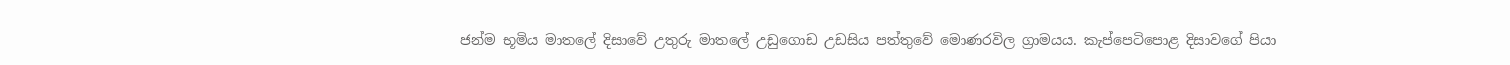ජන්ම භූමිය මාතලේ දිසාවේ උතුරු මාතලේ උඩුගොඩ උඩසිය පත්තුවේ මොණරවිල ග්‍රාමයය. කැප්පෙටිපොළ දිසාවගේ පියා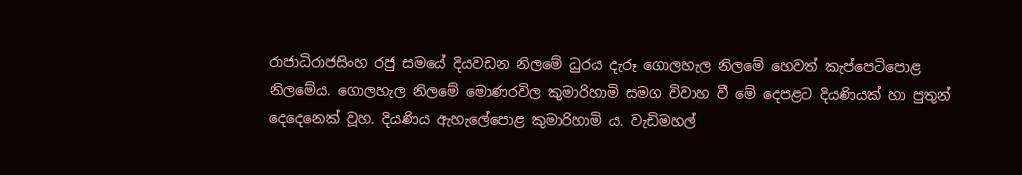රාජාධිරාජසිංහ රජු සමයේ දියවඩන නිලමේ ධුරය දැරූ ගොලහැල නිලමේ හෙවත් කැප්පෙටිපොළ නිලමේය. ගොලහැල නිලමේ මොණරවිල කුමාරිහාමි සමග විවාහ වී මේ දෙපළට දියණියක් හා පුතුන් දෙදෙනෙක් වූහ. දියණිය ඇහැලේපොළ කුමාරිහාමි ය. වැඩිමහල්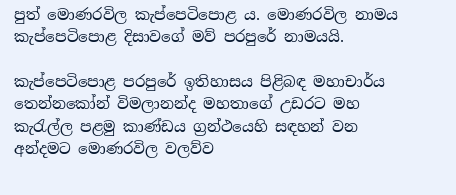පුත් මොණරවිල කැප්පෙටිපොළ ය. මොණරවිල නාමය කැප්පෙටිපොළ දිසාවගේ මව් පරපුරේ නාමයයි.

කැප්පෙටිපොළ පරපුරේ ඉතිහාසය පිළිබඳ මහාචාර්ය තෙන්නකෝන් විමලානන්ද මහතාගේ උඩරට මහ කැරැල්ල පළමු කාණ්ඩය ග්‍රන්ථයෙහි සඳහන් වන අන්දමට මොණරවිල වලව්ව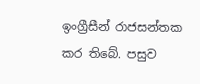ඉංග්‍රීසීන් රාජසන්තක කර තිබේ. පසුව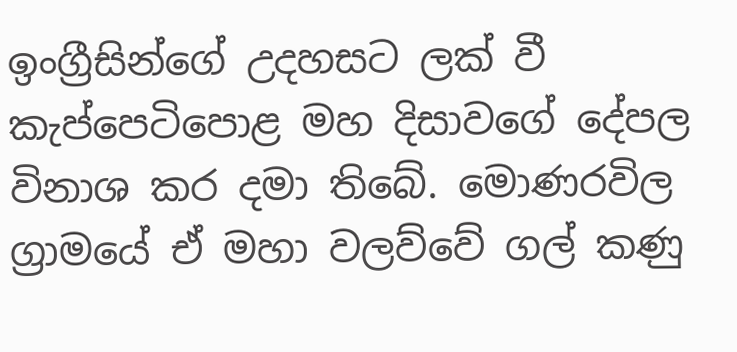ඉංග්‍රීසින්ගේ උදහසට ලක් වී කැප්පෙටිපොළ මහ දිසාවගේ දේපල විනාශ කර දමා තිබේ. මොණරවිල ග්‍රාමයේ ඒ මහා වලව්වේ ගල් කණු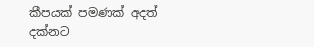කීපයක් පමණක් අදත් දක්නට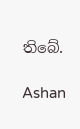තිබේ.

Ashan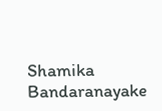Shamika Bandaranayake